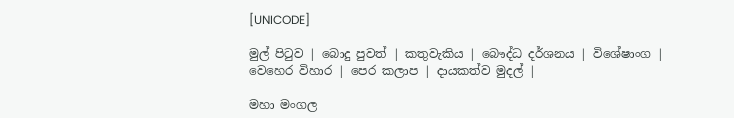[UNICODE]

මුල් පිටුව | බොදු පුවත් | කතුවැකිය | බෞද්ධ දර්ශනය | විශේෂාංග | වෙහෙර විහාර | පෙර කලාප | දායකත්ව මුදල් |

මහා මංගල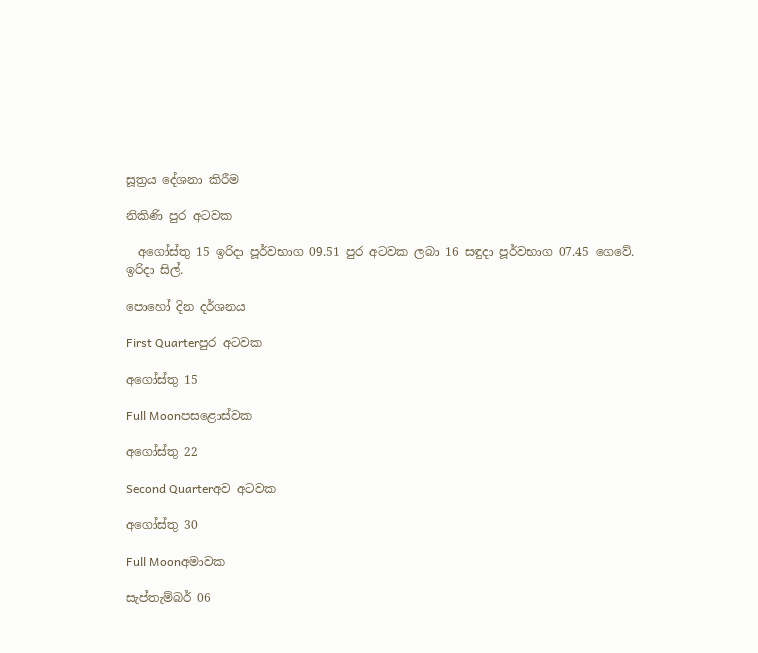සූත්‍රය දේශනා කිරීම

නිකිණි පුර අටවක

  අගෝස්තු 15 ඉරිදා පූර්වභාග 09.51 පුර අටවක ලබා 16 සඳුදා පූර්වභාග 07.45 ගෙවේ.
ඉරිදා සිල්.

පොහෝ දින දර්ශනය

First Quarterපුර අටවක

අගෝස්තු 15

Full Moonපසළොස්වක

අගෝස්තු 22

Second Quarterඅව අටවක

අගෝස්තු 30

Full Moonඅමාවක

සැප්තැම්බර් 06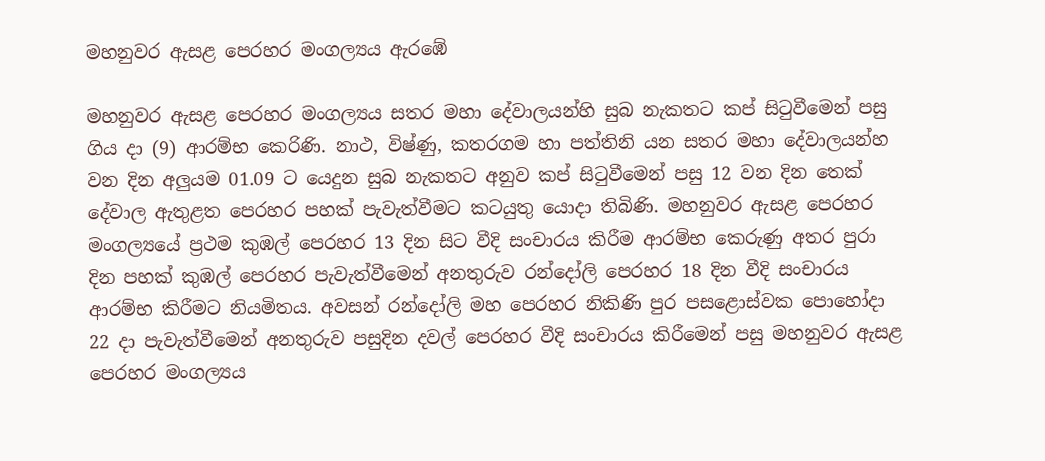මහනුවර ඇසළ පෙරහර මංගල්‍යය ඇරඹේ

මහනුවර ඇසළ පෙරහර මංගල්‍යය සතර මහා දේවාලයන්හි සුබ නැකතට කප් සිටුවීමෙන් පසු ගිය දා (9) ආරම්භ කෙරිණි. නාථ, විෂ්ණු, කතරගම හා පත්තිනි යන සතර මහා දේවාලයන්හ වන දින අලුයම 01.09 ට යෙදුන සුබ නැකතට අනුව කප් සිටුවීමෙන් පසු 12 වන දින තෙක් දේවාල ඇතුළත පෙරහර පහක් පැවැත්වීමට කටයුතු යොදා තිබිණි. මහනුවර ඇසළ පෙරහර මංගල්‍යයේ ප්‍රථම කුඹල් පෙරහර 13 දින සිට වීදි සංචාරය කිරීම ආරම්භ කෙරුණු අතර පුරා දින පහක් කුඹල් පෙරහර පැවැත්වීමෙන් අනතුරුව රන්දෝලි පෙරහර 18 දින වීදි සංචාරය ආරම්භ කිරීමට නියමිතය. අවසන් රන්දෝලි මහ පෙරහර නිකිණි පුර පසළොස්වක පොහෝදා 22 දා පැවැත්වීමෙන් අනතුරුව පසුදින දවල් පෙරහර වීදි සංචාරය කිරීමෙන් පසු මහනුවර ඇසළ පෙරහර මංගල්‍යය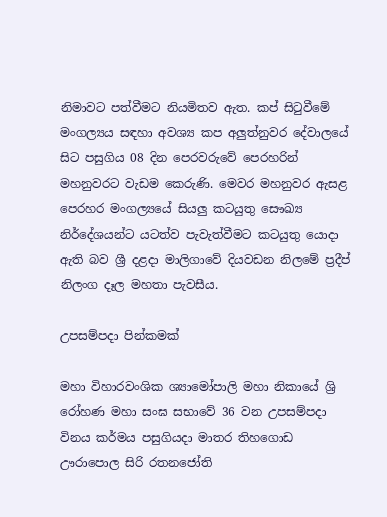නිමාවට පත්වීමට නියමිතව ඇත. කප් සිටුවීමේ මංගල්‍යය සඳහා අවශ්‍ය කප අලුත්නුවර දේවාලයේ සිට පසුගිය 08 දින පෙරවරුවේ පෙරහරින් මහනුවරට වැඩම කෙරුණි. මෙවර මහනුවර ඇසළ පෙරහර මංගල්‍යයේ සියලු කටයුතු සෞඛ්‍ය නිර්දේශයන්ට යටත්ව පැවැත්වීමට කටයුතු යොදා ඇති බව ශ්‍රී දළදා මාලිගාවේ දියවඩන නිලමේ ප්‍රදීප් නිලංග දෑල මහතා පැවසීය.

උපසම්පදා පින්කමක්

මහා විහාරවංශික ශ්‍යාමෝපාලි මහා නිකායේ ශ්‍රි රෝහණ මහා සංඝ සභාවේ 36 වන උපසම්පදා විනය කර්මය පසුගියදා මාතර තිහගොඩ ඌරාපොල සිරි රතනජෝති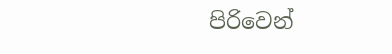පිරිවෙන්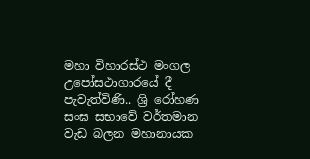මහා විහාරස්ථ මංගල උපෝසථාගාරයේ දී පැවැත්විණි.. ශ්‍රි රෝහණ සංඝ සභාවේ වර්තමාන වැඩ බලන මහානායක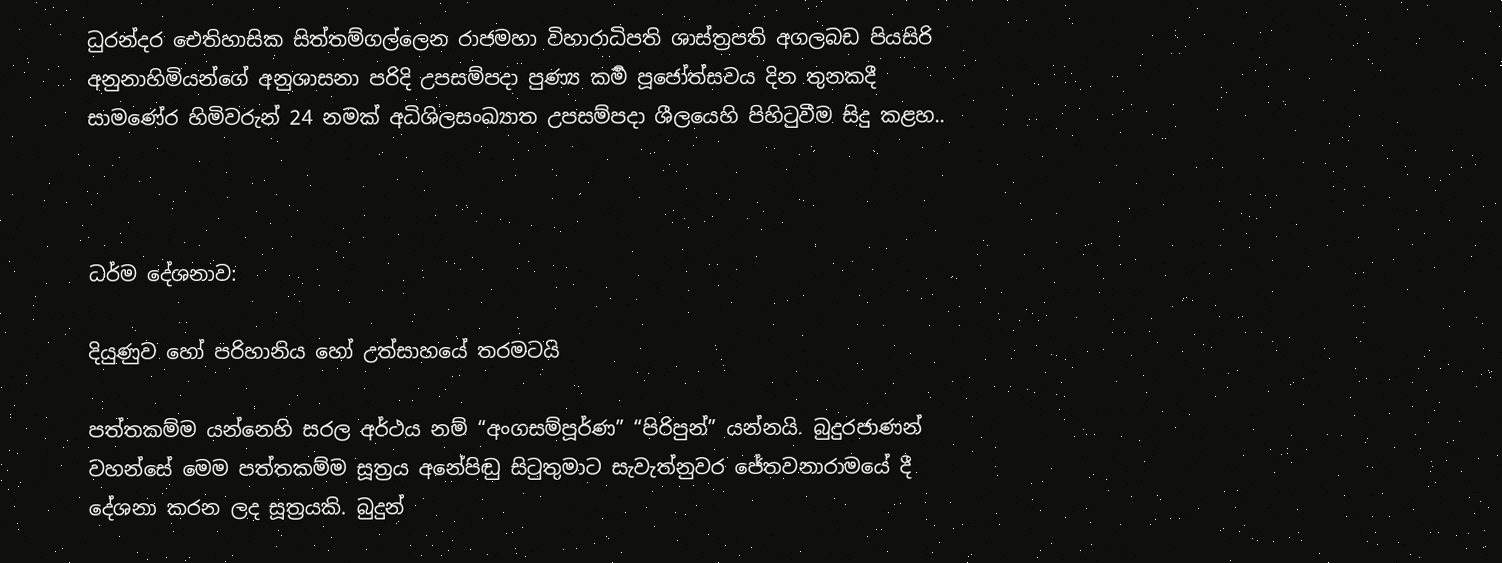ධුරන්දර ඓතිහාසික සිත්තම්ගල්ලෙන රාජමහා විහාරාධිපති ශාස්ත්‍රපති අගලබඩ පියසිරි අනුනාහිමියන්ගේ අනුශාසනා පරිදි උපසම්පදා පුණ්‍ය කර්‍ම පූජෝත්සවය දින තුනකදී සාමණේර හිමිවරුන් 24 නමක් අධිශිලසංඛ්‍යාත උපසම්පදා ශීලයෙහි පිහිටුවීම සිදු කළහ..



ධර්ම දේශනාව:

දියුණුව හෝ පරිහානිය හෝ උත්සාහයේ තරමටයි

පත්තකම්ම යන්නෙහි සරල අර්ථය නම් “අංගසම්පූර්ණ” “පිරිපුන්” යන්නයි. බුදුරජාණන් වහන්සේ මෙම පත්තකම්ම සූත්‍රය අනේපිඬු සිටුතුමාට සැවැත්නුවර ජේතවනාරාමයේ දී දේශනා කරන ලද සූත්‍රයකි. බුදුන්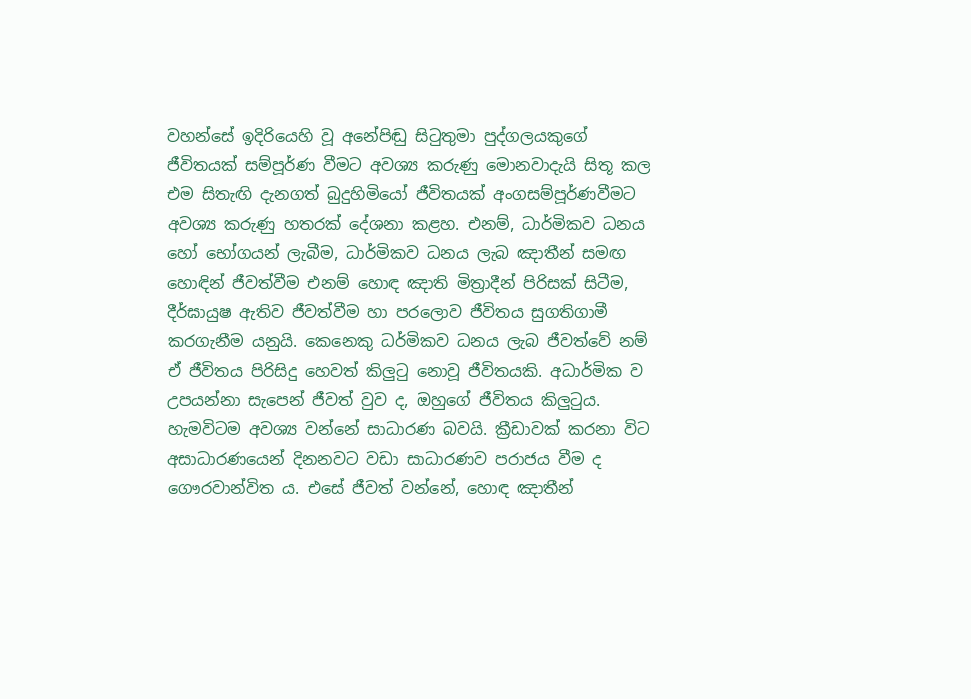වහන්සේ ඉදිරියෙහි වූ අනේපිඬු සිටුතුමා පුද්ගලයකුගේ ජීවිතයක් සම්පූර්ණ වීමට අවශ්‍ය කරුණු මොනවාදැයි සිතූ කල එම සිතැඟි දැනගත් බුදුහිමියෝ ජීවිතයක් අංගසම්පූර්ණවීමට අවශ්‍ය කරුණු හතරක් දේශනා කළහ. එනම්, ධාර්මිකව ධනය හෝ භෝගයන් ලැබීම, ධාර්මිකව ධනය ලැබ ඤාතීන් සමඟ හොඳින් ජීවත්වීම එනම් හොඳ ඤාති මිත්‍රාදීන් පිරිසක් සිටීම, දීර්ඝායුෂ ඇතිව ජීවත්වීම හා පරලොව ජීවිතය සුගතිගාමී කරගැනීම යනුයි. කෙනෙකු ධර්මිකව ධනය ලැබ ජීවත්වේ නම් ඒ ජීවිතය පිරිසිදු හෙවත් කිලුටු නොවූ ජීවිතයකි. අධාර්මික ව උපයන්නා සැපෙන් ජීවත් වුව ද, ඔහුගේ ජීවිතය කිලුටුය. හැමවිටම අවශ්‍ය වන්නේ සාධාරණ බවයි. ක්‍රීඩාවක් කරනා විට අසාධාරණයෙන් දිනනවට වඩා සාධාරණව පරාජය වීම ද ගෞරවාන්විත ය. එසේ ජීවත් වන්නේ, හොඳ ඤාතීන්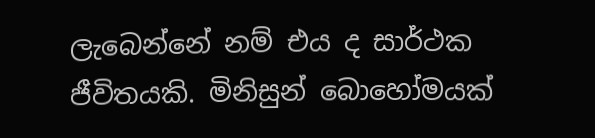ලැබෙන්නේ නම් එය ද සාර්ථක ජීවිතයකි. මිනිසුන් බොහෝමයක්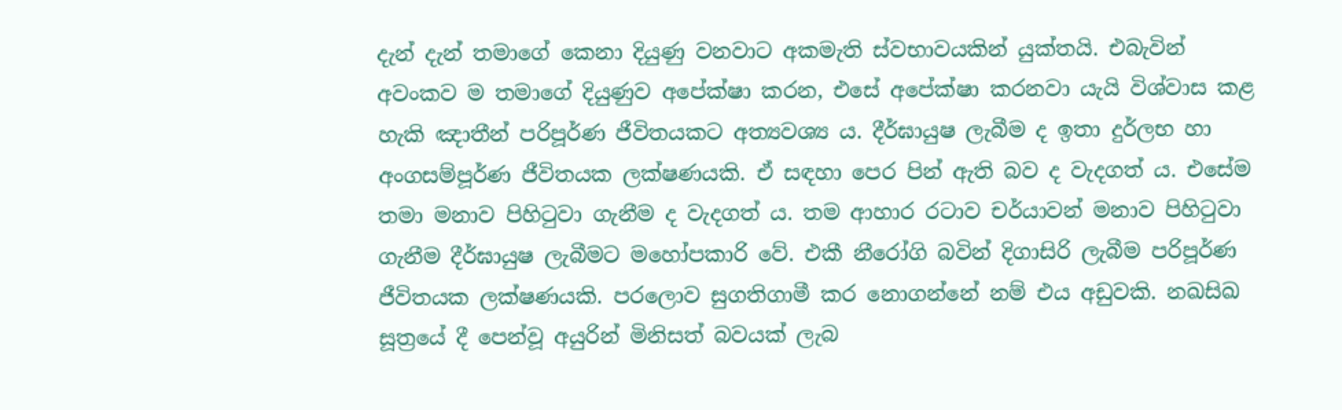දැන් දැන් තමාගේ කෙනා දියුණු වනවාට අකමැති ස්වභාවයකින් යුක්තයි. එබැවින් අවංකව ම තමාගේ දියුණුව අපේක්ෂා කරන, එසේ අපේක්ෂා කරනවා යැයි විශ්වාස කළ හැකි ඤාතීන් පරිපූර්ණ ජීවිතයකට අත්‍යවශ්‍ය ය. දීර්ඝායුෂ ලැබීම ද ඉතා දුර්ලභ හා අංගසම්පූර්ණ ජීවිතයක ලක්ෂණයකි. ඒ සඳහා පෙර පින් ඇති බව ද වැදගත් ය. එසේම තමා මනාව පිහිටුවා ගැනීම ද වැදගත් ය. තම ආහාර රටාව චර්යාවන් මනාව පිහිටුවා ගැනීම දීර්ඝායුෂ ලැබීමට මහෝපකාරි වේ. එකී නීරෝගි බවින් දිගාසිරි ලැබීම පරිපූර්ණ ජීවිතයක ලක්ෂණයකි. පරලොව සුගතිගාමී කර නොගන්නේ නම් එය අඩුවකි. නඛසිඛ සූත්‍රයේ දී පෙන්වූ අයුරින් මිනිසත් බවයක් ලැබ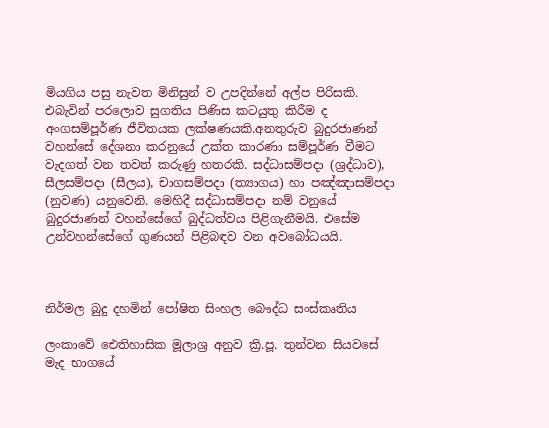මියගිය පසු නැවත මිනිසුන් ව උපදින්නේ අල්ප පිරිසකි. එබැවින් පරලොව සුගතිය පිණිස කටයුතු කිරීම ද අංගසම්පූර්ණ ජීවිතයක ලක්ෂණයකි.අනතුරුව බුදුරජාණන් වහන්සේ දේශනා කරනුයේ උක්ත කාරණා සම්පූර්ණ වීමට වැදගත් වන තවත් කරුණු හතරකි. සද්ධාසම්පදා (ශ්‍රද්ධාව), සීලසම්පදා (සීලය), චාගසම්පදා (ත්‍යාගය) හා පඤ්ඤාසම්පදා (නුවණ) යනුවෙනි. මෙහිදී සද්ධාසම්පදා නම් වනුයේ බුදුරජාණන් වහන්සේගේ බුද්ධත්වය පිළිගැනීමයි. එසේම උන්වහන්සේගේ ගුණයන් පිළිබඳව වන අවබෝධයයි.



නිර්මල බුදු දහමින් පෝෂිත සිංහල බෞද්ධ සංස්කෘතිය

ලංකාවේ ඓතිහාසික මූලාශ්‍ර අනුව ක්‍රි.පූ. තුන්වන සියවසේ මැද භාගයේ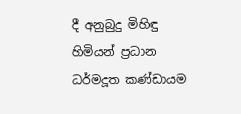දී අනුබුදු මිහිඳු හිමියන් ප්‍රධාන ධර්මදූත කණ්ඩායම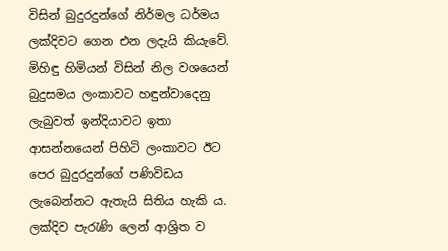විසින් බුදුරදුන්ගේ නිර්මල ධර්මය ලක්දිවට ගෙන එන ලදැයි කියැවේ. මිහිඳු හිමියන් විසින් නිල වශයෙන් බුදුසමය ලංකාවට හඳුන්වාදෙනු ලැබුවත් ඉන්දියාවට ඉතා ආසන්නයෙන් පිහිටි ලංකාවට ඊට පෙර බුදුරදුන්ගේ පණිවිඩය ලැබෙන්නට ඇතැයි සිතිය හැකි ය. ලක්දිව පැරැණි ලෙන් ආශ්‍රිත ව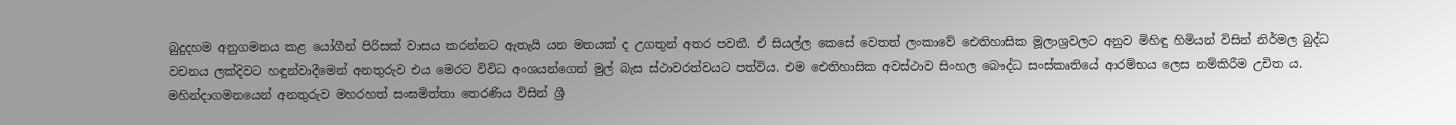බුදුදහම අනුගමනය කළ යෝගීන් පිරිසක් වාසය කරන්නට ඇතැයි යන මතයක් ද උගතුන් අතර පවතී. ඒ සියල්ල කෙසේ වෙතත් ලංකාවේ ඓතිහාසික මූලාශ්‍රවලට අනුව මිහිඳු හිමියන් විසින් නිර්මල බුද්ධ වචනය ලක්දිවට හඳුන්වාදීමෙන් අනතුරුව එය මෙරට විවිධ අංශයන්ගෙන් මුල් බැස ස්ථාවරත්වයට පත්විය. එම ඓතිහාසික අවස්ථාව සිංහල බෞද්ධ සංස්කෘතියේ ආරම්භය ලෙස නම්කිරීම උචිත ය. මහින්දාගමනයෙන් අනතුරුව මහරහත් සංඝමිත්තා තෙරණිය විසින් ශ්‍රී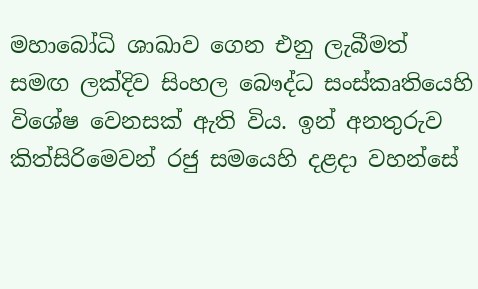මහාබෝධි ශාඛාව ගෙන එනු ලැබීමත් සමඟ ලක්දිව සිංහල බෞද්ධ සංස්කෘතියෙහි විශේෂ වෙනසක් ඇති විය. ඉන් අනතුරුව කිත්සිරිමෙවන් රජු සමයෙහි දළදා වහන්සේ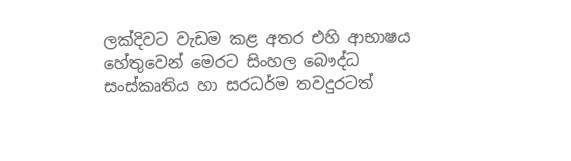ලක්දිවට වැඩම කළ අතර එහි ආභාෂය හේතුවෙන් මෙරට සිංහල බෞද්ධ සංස්කෘතිය හා සරධර්ම තවදුරටත්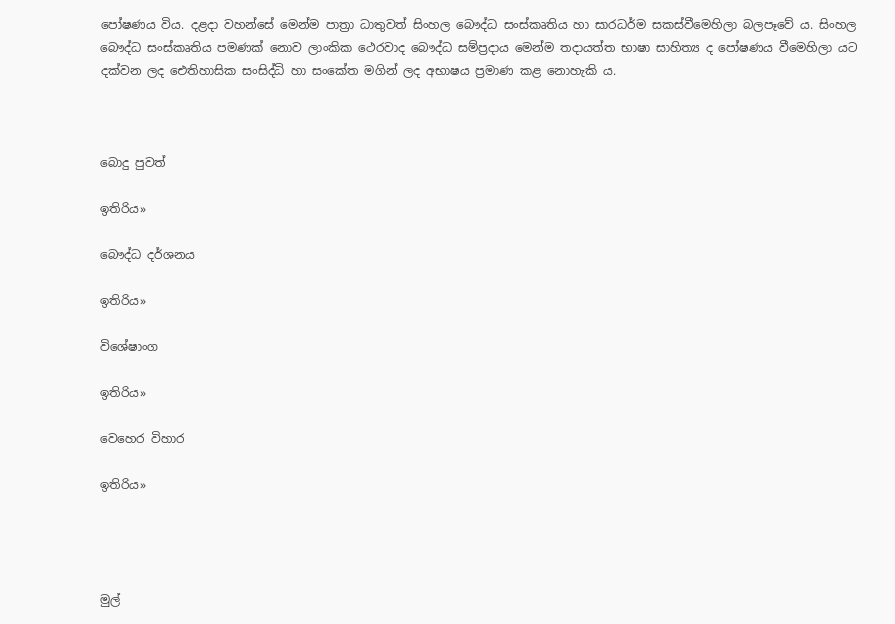පෝෂණය විය. දළදා වහන්සේ මෙන්ම පාත්‍රා ධාතුවත් සිංහල බෞද්ධ සංස්කෘතිය හා සාරධර්ම සකස්වීමෙහිලා බලපෑවේ ය. සිංහල බෞද්ධ සංස්කෘතිය පමණක් නොව ලාංකික ථෙරවාද බෞද්ධ සම්ප්‍රදාය මෙන්ම තදායත්ත භාෂා සාහිත්‍ය ද පෝෂණය වීමෙහිලා යට දක්වන ලද ඓතිහාසික සංසිද්ධි හා සංකේත මගින් ලද අභාෂය ප්‍රමාණ කළ නොහැකි ය.



බොදු පුවත්

ඉතිරිය»

බෞද්ධ දර්ශනය

ඉතිරිය»

විශේෂාංග

ඉතිරිය»

වෙහෙර විහාර

ඉතිරිය»




මුල්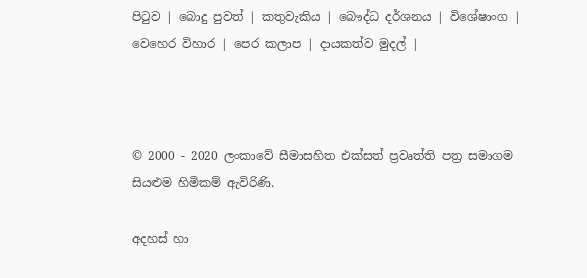පිටුව | බොදු පුවත් | කතුවැකිය | බෞද්ධ දර්ශනය | විශේෂාංග | වෙහෙර විහාර | පෙර කලාප | දායකත්ව මුදල් |



© 2000 - 2020 ලංකාවේ සීමාසහිත එක්සත් ප්‍රවෘත්ති පත්‍ර සමාගම
සියළුම හිමිකම් ඇවිරිණි.

අදහස් හා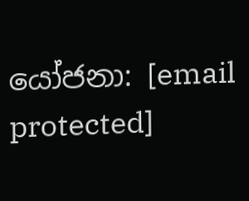යෝජනා: [email protected]